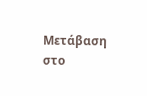Μετάβαση στο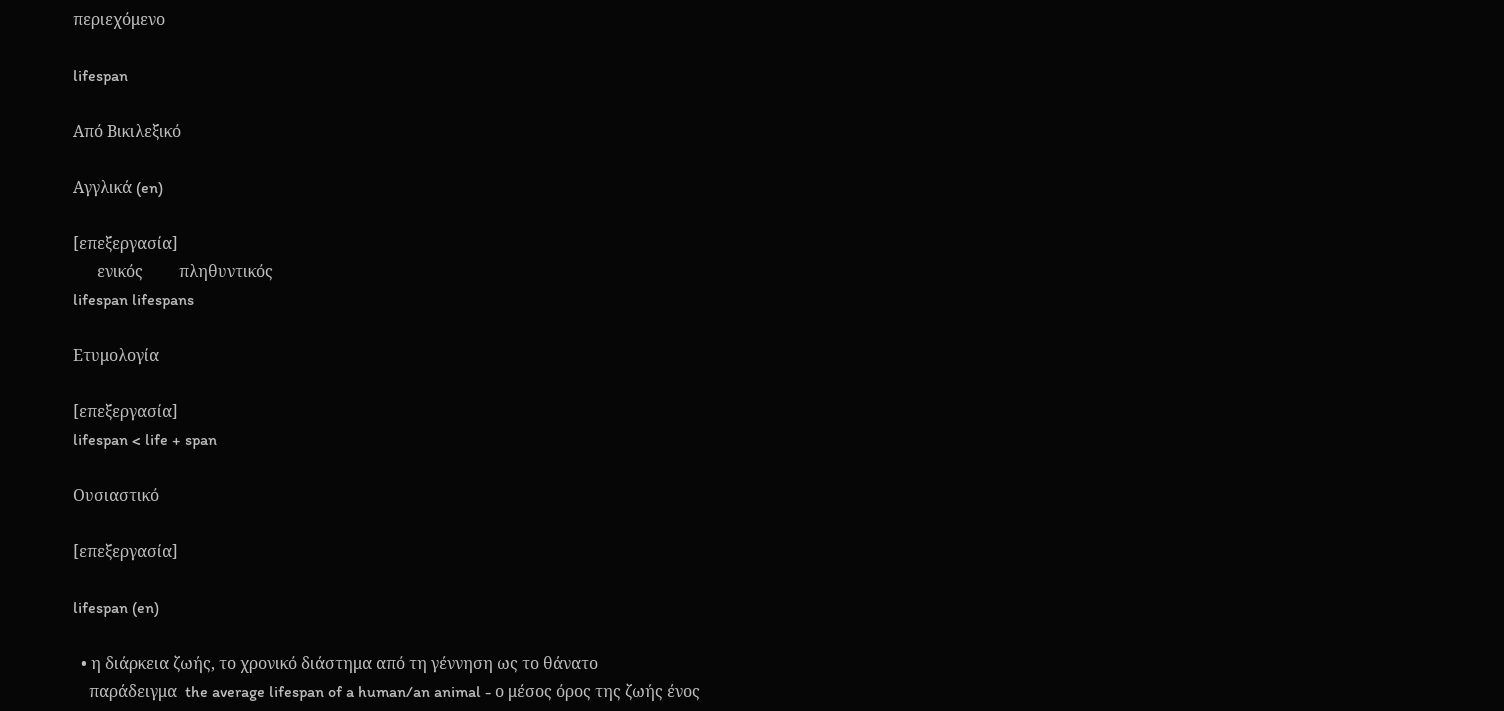περιεχόμενο

lifespan

Από Βικιλεξικό

Αγγλικά (en)

[επεξεργασία]
      ενικός         πληθυντικός
lifespan lifespans

Ετυμολογία

[επεξεργασία]
lifespan < life + span

Ουσιαστικό

[επεξεργασία]

lifespan (en)

  • η διάρκεια ζωής, το χρονικό διάστημα από τη γέννηση ως το θάνατο
    παράδειγμα  the average lifespan of a human/an animal - ο μέσος όρος της ζωής ένος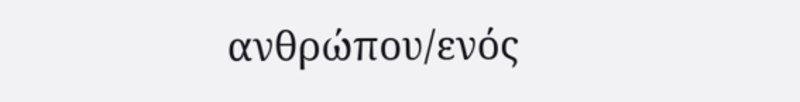ανθρώπου/ενός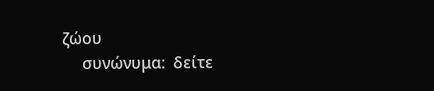ζώου
     συνώνυμα:  δείτε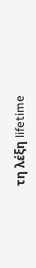τη λέξη lifetime